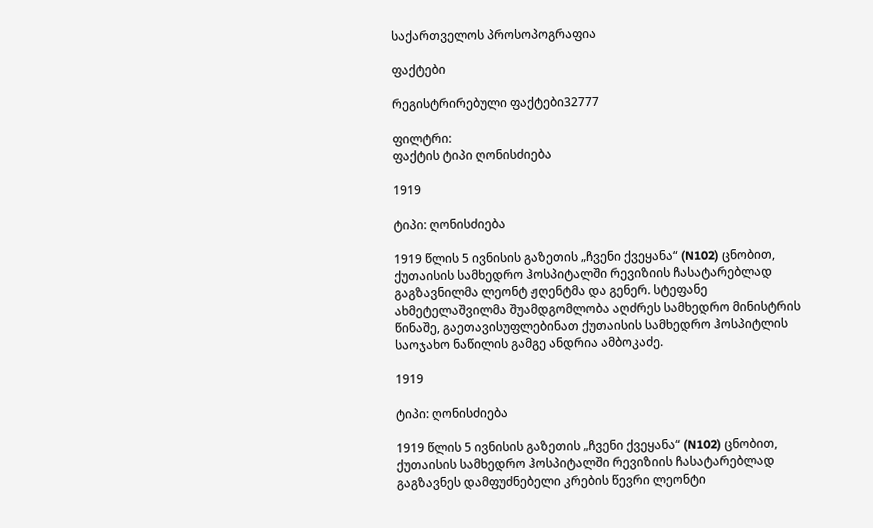საქართველოს პროსოპოგრაფია

ფაქტები

რეგისტრირებული ფაქტები32777

ფილტრი:
ფაქტის ტიპი ღონისძიება

1919

ტიპი: ღონისძიება

1919 წლის 5 ივნისის გაზეთის „ჩვენი ქვეყანა“ (N102) ცნობით, ქუთაისის სამხედრო ჰოსპიტალში რევიზიის ჩასატარებლად გაგზავნილმა ლეონტ ჟღენტმა და გენერ. სტეფანე ახმეტელაშვილმა შუამდგომლობა აღძრეს სამხედრო მინისტრის წინაშე, გაეთავისუფლებინათ ქუთაისის სამხედრო ჰოსპიტლის საოჯახო ნაწილის გამგე ანდრია ამბოკაძე.

1919

ტიპი: ღონისძიება

1919 წლის 5 ივნისის გაზეთის „ჩვენი ქვეყანა“ (N102) ცნობით, ქუთაისის სამხედრო ჰოსპიტალში რევიზიის ჩასატარებლად გაგზავნეს დამფუძნებელი კრების წევრი ლეონტი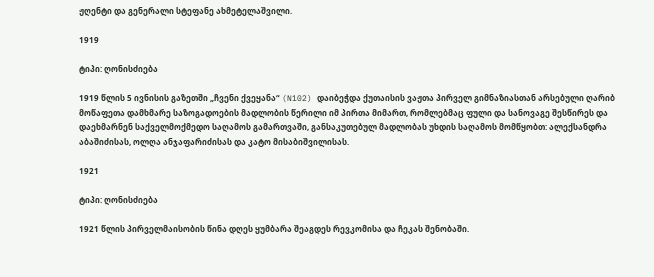ჟღენტი და გენერალი სტეფანე ახმეტელაშვილი.

1919

ტიპი: ღონისძიება

1919 წლის 5 ივნისის გაზეთში „ჩვენი ქვეყანა“ (N102) დაიბეჭდა ქუთაისის ვაჟთა პირველ გიმნაზიასთან არსებული ღარიბ მოწაფეთა დამხმარე საზოგადოების მადლობის წერილი იმ პირთა მიმართ, რომლებმაც ფული და სანოვაგე შესწირეს და დაეხმარნენ საქველმოქმედო საღამოს გამართვაში, განსაკუთებულ მადლობას უხდის საღამოს მომწყობთ: ალექსანდრა აბაშიძისას, ოლღა ანჯაფარიძისას და კატო მისაბიშვილისას.

1921

ტიპი: ღონისძიება

1921 წლის პირველმაისობის წინა დღეს ყუმბარა შეაგდეს რევკომისა და ჩეკას შენობაში.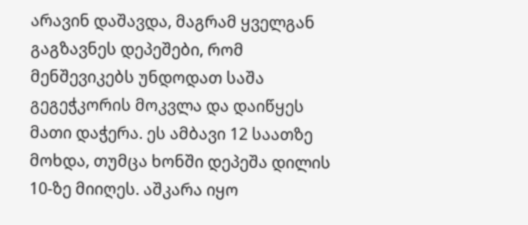არავინ დაშავდა, მაგრამ ყველგან გაგზავნეს დეპეშები, რომ მენშევიკებს უნდოდათ საშა გეგეჭკორის მოკვლა და დაიწყეს მათი დაჭერა. ეს ამბავი 12 საათზე მოხდა, თუმცა ხონში დეპეშა დილის 10-ზე მიიღეს. აშკარა იყო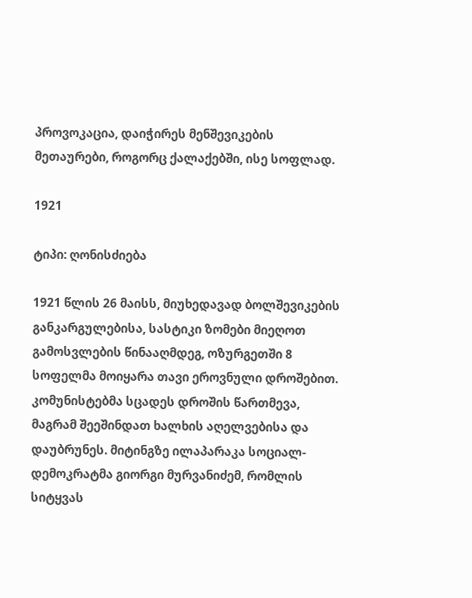პროვოკაცია, დაიჭირეს მენშევიკების მეთაურები, როგორც ქალაქებში, ისე სოფლად.

1921

ტიპი: ღონისძიება

1921 წლის 26 მაისს, მიუხედავად ბოლშევიკების განკარგულებისა, სასტიკი ზომები მიეღოთ გამოსვლების წინააღმდეგ, ოზურგეთში 8 სოფელმა მოიყარა თავი ეროვნული დროშებით. კომუნისტებმა სცადეს დროშის წართმევა, მაგრამ შეეშინდათ ხალხის აღელვებისა და დაუბრუნეს. მიტინგზე ილაპარაკა სოციალ-დემოკრატმა გიორგი მურვანიძემ, რომლის სიტყვას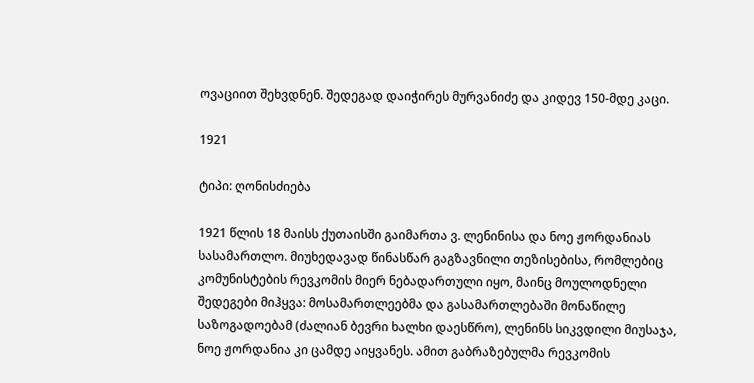ოვაციით შეხვდნენ. შედეგად დაიჭირეს მურვანიძე და კიდევ 150-მდე კაცი.

1921

ტიპი: ღონისძიება

1921 წლის 18 მაისს ქუთაისში გაიმართა ვ. ლენინისა და ნოე ჟორდანიას სასამართლო. მიუხედავად წინასწარ გაგზავნილი თეზისებისა, რომლებიც კომუნისტების რევკომის მიერ ნებადართული იყო, მაინც მოულოდნელი შედეგები მიჰყვა: მოსამართლეებმა და გასამართლებაში მონაწილე საზოგადოებამ (ძალიან ბევრი ხალხი დაესწრო), ლენინს სიკვდილი მიუსაჯა, ნოე ჟორდანია კი ცამდე აიყვანეს. ამით გაბრაზებულმა რევკომის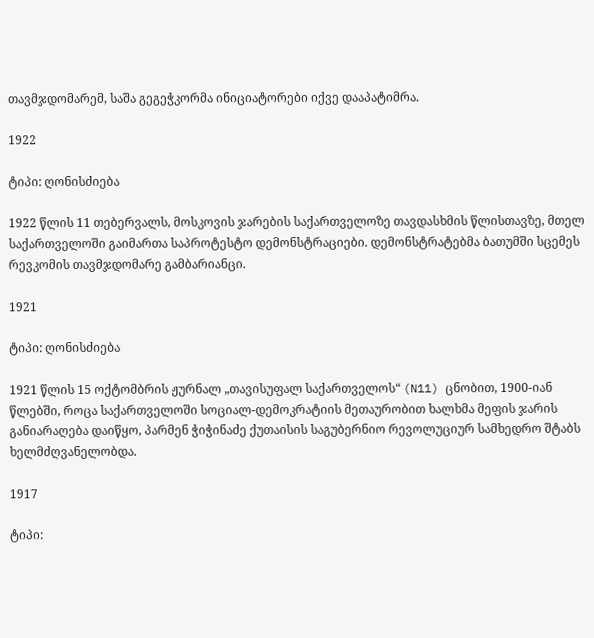თავმჯდომარემ, საშა გეგეჭკორმა ინიციატორები იქვე დააპატიმრა.

1922

ტიპი: ღონისძიება

1922 წლის 11 თებერვალს, მოსკოვის ჯარების საქართველოზე თავდასხმის წლისთავზე, მთელ საქართველოში გაიმართა საპროტესტო დემონსტრაციები. დემონსტრატებმა ბათუმში სცემეს რევკომის თავმჯდომარე გამბარიანცი.

1921

ტიპი: ღონისძიება

1921 წლის 15 ოქტომბრის ჟურნალ „თავისუფალ საქართველოს“ (N11) ცნობით, 1900-იან წლებში, როცა საქართველოში სოციალ-დემოკრატიის მეთაურობით ხალხმა მეფის ჯარის განიარაღება დაიწყო, პარმენ ჭიჭინაძე ქუთაისის საგუბერნიო რევოლუციურ სამხედრო შტაბს ხელმძღვანელობდა.

1917

ტიპი: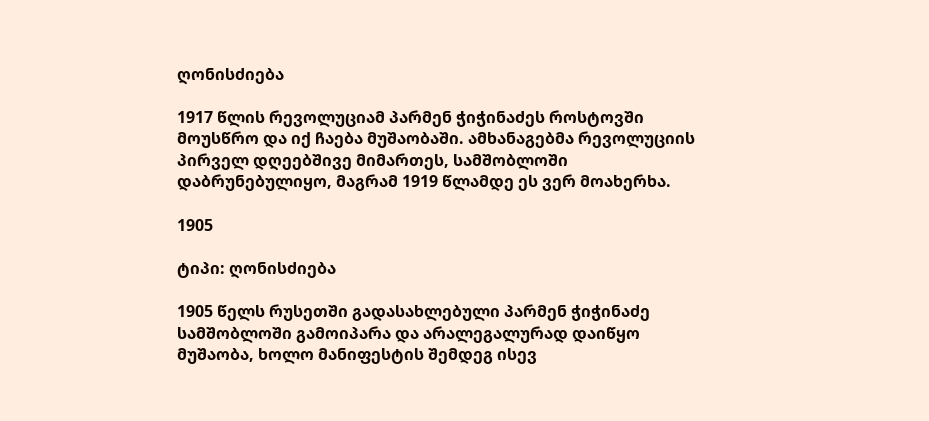ღონისძიება

1917 წლის რევოლუციამ პარმენ ჭიჭინაძეს როსტოვში მოუსწრო და იქ ჩაება მუშაობაში. ამხანაგებმა რევოლუციის პირველ დღეებშივე მიმართეს, სამშობლოში დაბრუნებულიყო, მაგრამ 1919 წლამდე ეს ვერ მოახერხა.

1905

ტიპი: ღონისძიება

1905 წელს რუსეთში გადასახლებული პარმენ ჭიჭინაძე სამშობლოში გამოიპარა და არალეგალურად დაიწყო მუშაობა, ხოლო მანიფესტის შემდეგ ისევ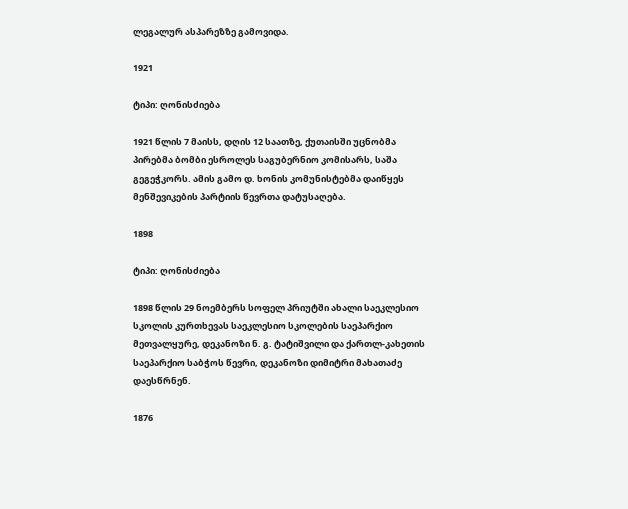ლეგალურ ასპარეზზე გამოვიდა.

1921

ტიპი: ღონისძიება

1921 წლის 7 მაისს, დღის 12 საათზე, ქუთაისში უცნობმა პირებმა ბომბი ესროლეს საგუბერნიო კომისარს, საშა გეგეჭკორს. ამის გამო დ. ხონის კომუნისტებმა დაიწყეს მენშევიკების პარტიის წევრთა დატუსაღება.

1898

ტიპი: ღონისძიება

1898 წლის 29 ნოემბერს სოფელ პრიუტში ახალი საეკლესიო სკოლის კურთხევას საეკლესიო სკოლების საეპარქიო მეთვალყურე, დეკანოზი ნ. გ. ტატიშვილი და ქართლ-კახეთის საეპარქიო საბჭოს წევრი, დეკანოზი დიმიტრი მახათაძე დაესწრნენ.

1876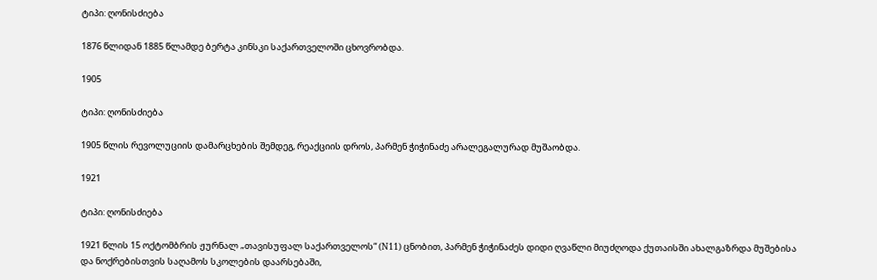ტიპი: ღონისძიება

1876 წლიდან 1885 წლამდე ბერტა კინსკი საქართველოში ცხოვრობდა.

1905

ტიპი: ღონისძიება

1905 წლის რევოლუციის დამარცხების შემდეგ, რეაქციის დროს, პარმენ ჭიჭინაძე არალეგალურად მუშაობდა.

1921

ტიპი: ღონისძიება

1921 წლის 15 ოქტომბრის ჟურნალ „თავისუფალ საქართველოს“ (N11) ცნობით, პარმენ ჭიჭინაძეს დიდი ღვაწლი მიუძღოდა ქუთაისში ახალგაზრდა მუშებისა და ნოქრებისთვის საღამოს სკოლების დაარსებაში,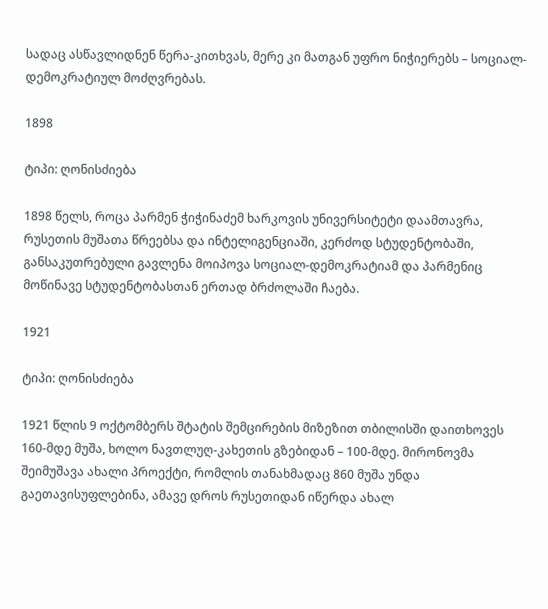სადაც ასწავლიდნენ წერა-კითხვას, მერე კი მათგან უფრო ნიჭიერებს – სოციალ-დემოკრატიულ მოძღვრებას.

1898

ტიპი: ღონისძიება

1898 წელს, როცა პარმენ ჭიჭინაძემ ხარკოვის უნივერსიტეტი დაამთავრა, რუსეთის მუშათა წრეებსა და ინტელიგენციაში, კერძოდ სტუდენტობაში, განსაკუთრებული გავლენა მოიპოვა სოციალ-დემოკრატიამ და პარმენიც მოწინავე სტუდენტობასთან ერთად ბრძოლაში ჩაება.

1921

ტიპი: ღონისძიება

1921 წლის 9 ოქტომბერს შტატის შემცირების მიზეზით თბილისში დაითხოვეს 160-მდე მუშა, ხოლო ნავთლუღ-კახეთის გზებიდან – 100-მდე. მირონოვმა შეიმუშავა ახალი პროექტი, რომლის თანახმადაც 860 მუშა უნდა გაეთავისუფლებინა, ამავე დროს რუსეთიდან იწერდა ახალ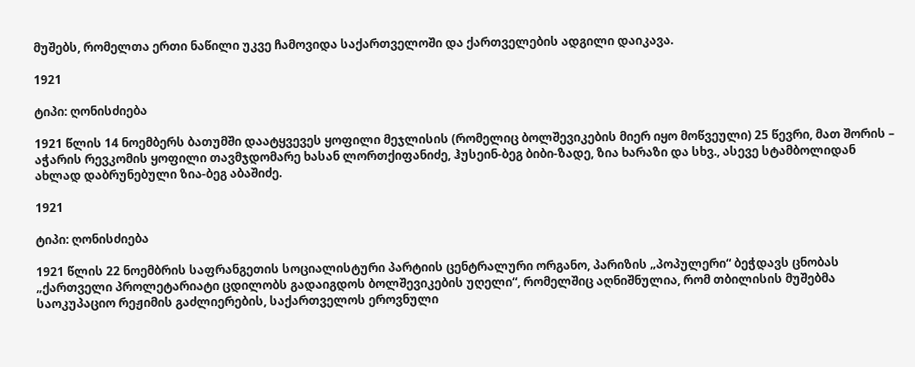მუშებს, რომელთა ერთი ნაწილი უკვე ჩამოვიდა საქართველოში და ქართველების ადგილი დაიკავა.

1921

ტიპი: ღონისძიება

1921 წლის 14 ნოემბერს ბათუმში დაატყვევეს ყოფილი მეჯლისის (რომელიც ბოლშევიკების მიერ იყო მოწვეული) 25 წევრი, მათ შორის – აჭარის რევკომის ყოფილი თავმჯდომარე ხასან ლორთქიფანიძე, ჰუსეინ-ბეგ ბიბი-ზადე, ზია ხარაზი და სხვ., ასევე სტამბოლიდან ახლად დაბრუნებული ზია-ბეგ აბაშიძე.

1921

ტიპი: ღონისძიება

1921 წლის 22 ნოემბრის საფრანგეთის სოციალისტური პარტიის ცენტრალური ორგანო, პარიზის „პოპულერი“ ბეჭდავს ცნობას „ქართველი პროლეტარიატი ცდილობს გადაიგდოს ბოლშევიკების უღელი“, რომელშიც აღნიშნულია, რომ თბილისის მუშებმა საოკუპაციო რეჟიმის გაძლიერების, საქართველოს ეროვნული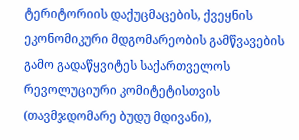ტერიტორიის დაქუცმაცების, ქვეყნის ეკონომიკური მდგომარეობის გამწვავების გამო გადაწყვიტეს საქართველოს რევოლუციური კომიტეტისთვის (თავმჯდომარე ბუდუ მდივანი),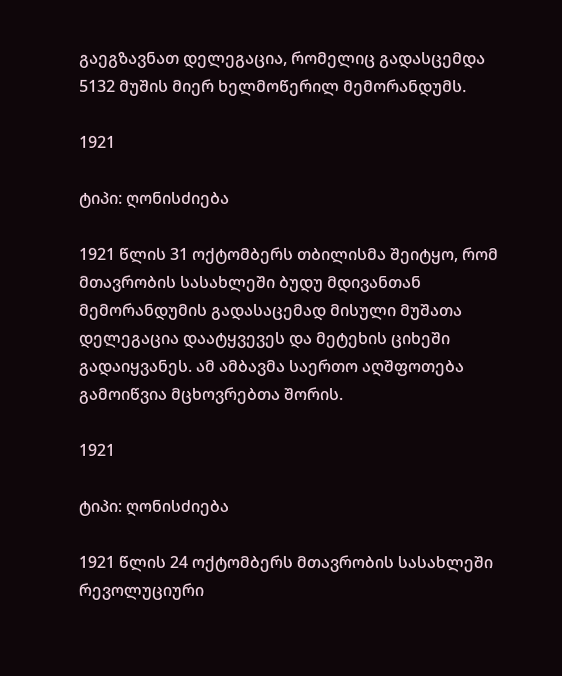გაეგზავნათ დელეგაცია, რომელიც გადასცემდა 5132 მუშის მიერ ხელმოწერილ მემორანდუმს.

1921

ტიპი: ღონისძიება

1921 წლის 31 ოქტომბერს თბილისმა შეიტყო, რომ მთავრობის სასახლეში ბუდუ მდივანთან მემორანდუმის გადასაცემად მისული მუშათა დელეგაცია დაატყვევეს და მეტეხის ციხეში გადაიყვანეს. ამ ამბავმა საერთო აღშფოთება გამოიწვია მცხოვრებთა შორის.

1921

ტიპი: ღონისძიება

1921 წლის 24 ოქტომბერს მთავრობის სასახლეში რევოლუციური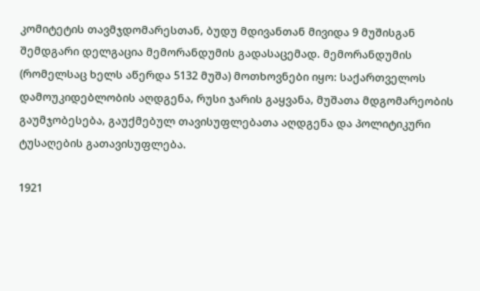კომიტეტის თავმჯდომარესთან, ბუდუ მდივანთან მივიდა 9 მუშისგან შემდგარი დელგაცია მემორანდუმის გადასაცემად. მემორანდუმის (რომელსაც ხელს აწერდა 5132 მუშა) მოთხოვნები იყო: საქართველოს დამოუკიდებლობის აღდგენა, რუსი ჯარის გაყვანა, მუშათა მდგომარეობის გაუმჯობესება, გაუქმებულ თავისუფლებათა აღდგენა და პოლიტიკური ტუსაღების გათავისუფლება.

1921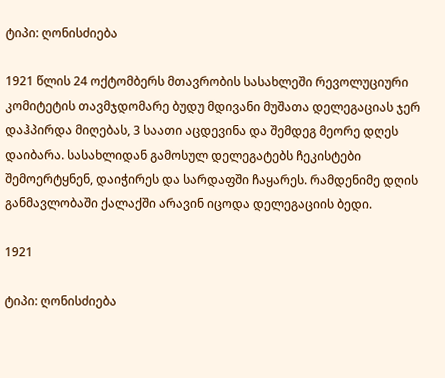ტიპი: ღონისძიება

1921 წლის 24 ოქტომბერს მთავრობის სასახლეში რევოლუციური კომიტეტის თავმჯდომარე ბუდუ მდივანი მუშათა დელეგაციას ჯერ დაჰპირდა მიღებას, 3 საათი აცდევინა და შემდეგ მეორე დღეს დაიბარა. სასახლიდან გამოსულ დელეგატებს ჩეკისტები შემოერტყნენ, დაიჭირეს და სარდაფში ჩაყარეს. რამდენიმე დღის განმავლობაში ქალაქში არავინ იცოდა დელეგაციის ბედი.

1921

ტიპი: ღონისძიება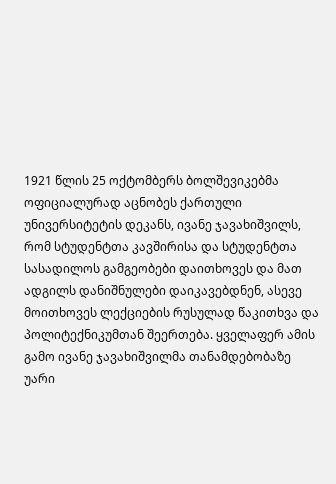1921 წლის 25 ოქტომბერს ბოლშევიკებმა ოფიციალურად აცნობეს ქართული უნივერსიტეტის დეკანს, ივანე ჯავახიშვილს, რომ სტუდენტთა კავშირისა და სტუდენტთა სასადილოს გამგეობები დაითხოვეს და მათ ადგილს დანიშნულები დაიკავებდნენ, ასევე მოითხოვეს ლექციების რუსულად წაკითხვა და პოლიტექნიკუმთან შეერთება. ყველაფერ ამის გამო ივანე ჯავახიშვილმა თანამდებობაზე უარი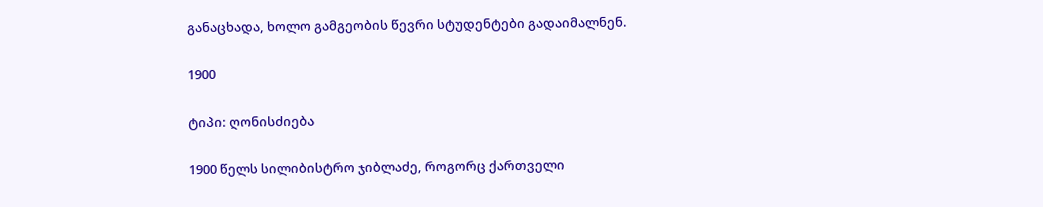განაცხადა, ხოლო გამგეობის წევრი სტუდენტები გადაიმალნენ.

1900

ტიპი: ღონისძიება

1900 წელს სილიბისტრო ჯიბლაძე, როგორც ქართველი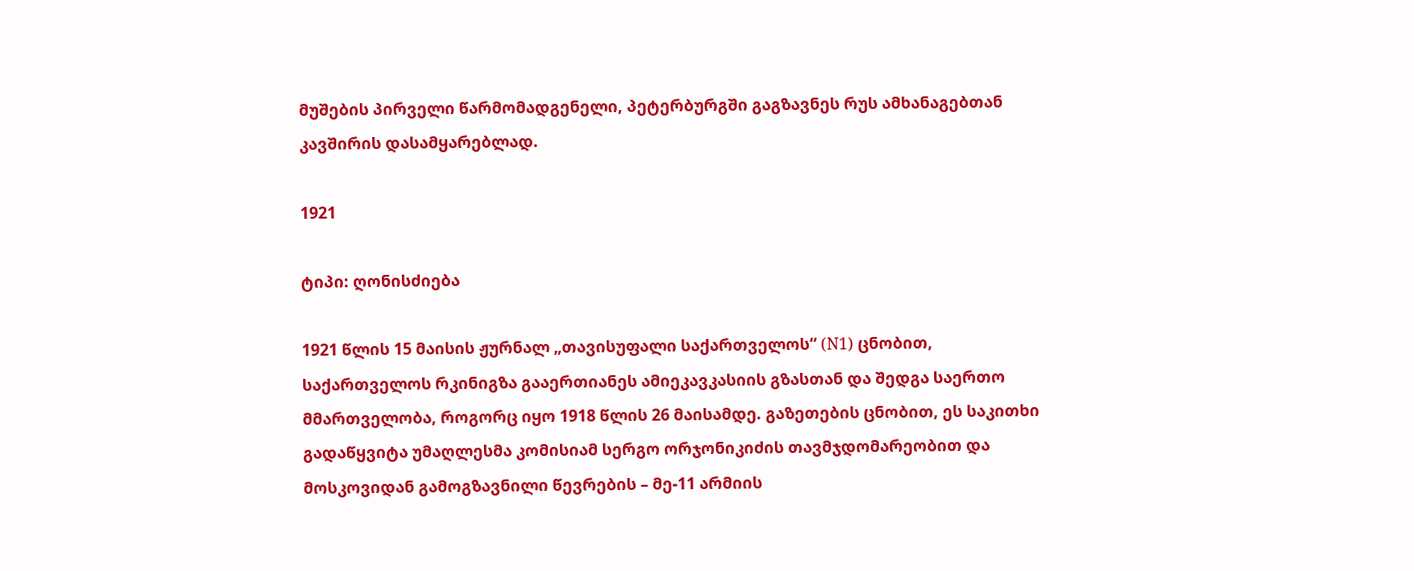მუშების პირველი წარმომადგენელი, პეტერბურგში გაგზავნეს რუს ამხანაგებთან კავშირის დასამყარებლად.

1921

ტიპი: ღონისძიება

1921 წლის 15 მაისის ჟურნალ „თავისუფალი საქართველოს“ (N1) ცნობით, საქართველოს რკინიგზა გააერთიანეს ამიეკავკასიის გზასთან და შედგა საერთო მმართველობა, როგორც იყო 1918 წლის 26 მაისამდე. გაზეთების ცნობით, ეს საკითხი გადაწყვიტა უმაღლესმა კომისიამ სერგო ორჯონიკიძის თავმჯდომარეობით და მოსკოვიდან გამოგზავნილი წევრების – მე-11 არმიის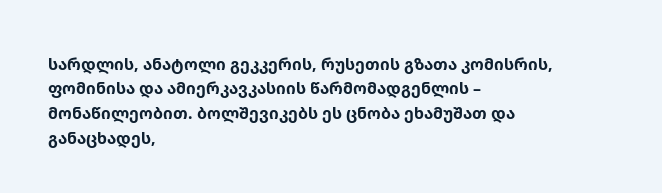სარდლის, ანატოლი გეკკერის, რუსეთის გზათა კომისრის, ფომინისა და ამიერკავკასიის წარმომადგენლის – მონაწილეობით. ბოლშევიკებს ეს ცნობა ეხამუშათ და განაცხადეს,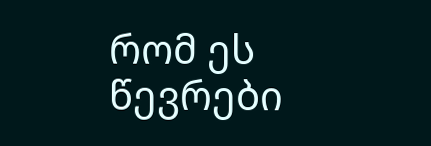რომ ეს წევრები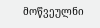მოწვეულნი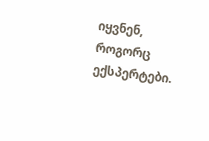იყვნენ, როგორც ექსპერტები.